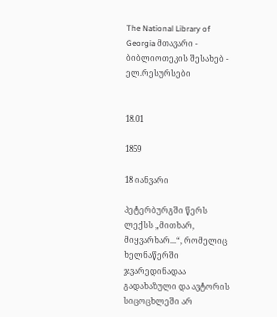The National Library of Georgia მთავარი - ბიბლიოთეკის შესახებ - ელ.რესურსები


18.01

1859

18 იანვარი

პეტერბურგში წერს ლექსს „მითხარ, მიყვარხარ...“, რომელიც ხელნაწერში ჯვარედინადაა გადახაზული და ავტორის სიცოცხლეში არ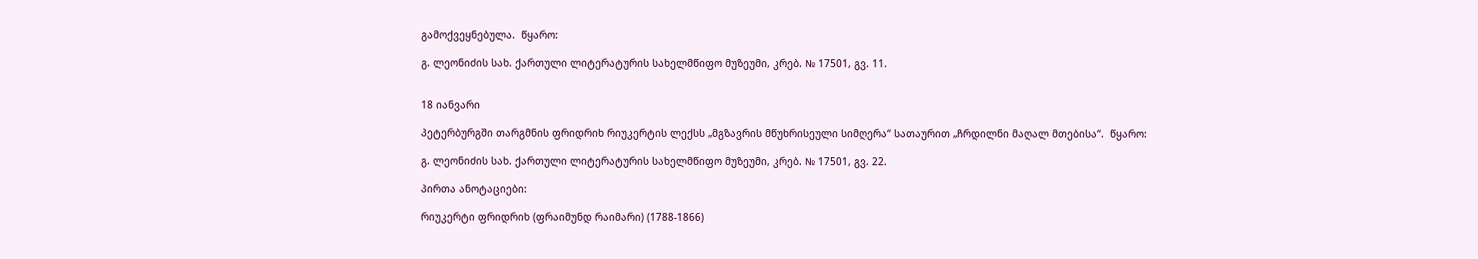გამოქვეყნებულა.  წყარო:

გ. ლეონიძის სახ. ქართული ლიტერატურის სახელმწიფო მუზეუმი, კრებ. № 17501, გვ. 11.


18 იანვარი

პეტერბურგში თარგმნის ფრიდრიხ რიუკერტის ლექსს „მგზავრის მწუხრისეული სიმღერა“ სათაურით „ჩრდილნი მაღალ მთებისა“.  წყარო:

გ. ლეონიძის სახ. ქართული ლიტერატურის სახელმწიფო მუზეუმი, კრებ. № 17501, გვ. 22.

პირთა ანოტაციები:

რიუკერტი ფრიდრიხ (ფრაიმუნდ რაიმარი) (1788-1866)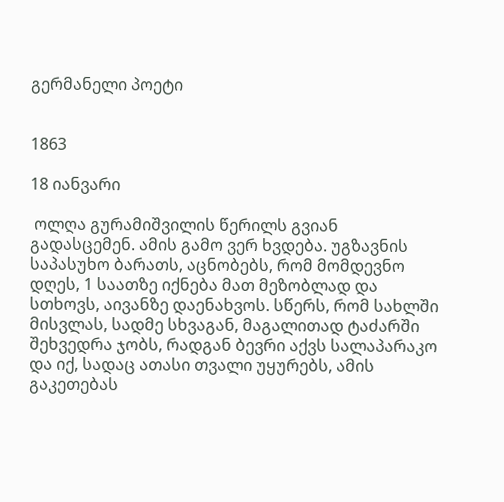გერმანელი პოეტი


1863

18 იანვარი

 ოლღა გურამიშვილის წერილს გვიან გადასცემენ. ამის გამო ვერ ხვდება. უგზავნის საპასუხო ბარათს, აცნობებს, რომ მომდევნო დღეს, 1 საათზე იქნება მათ მეზობლად და სთხოვს, აივანზე დაენახვოს. სწერს, რომ სახლში მისვლას, სადმე სხვაგან, მაგალითად ტაძარში შეხვედრა ჯობს, რადგან ბევრი აქვს სალაპარაკო და იქ, სადაც ათასი თვალი უყურებს, ამის გაკეთებას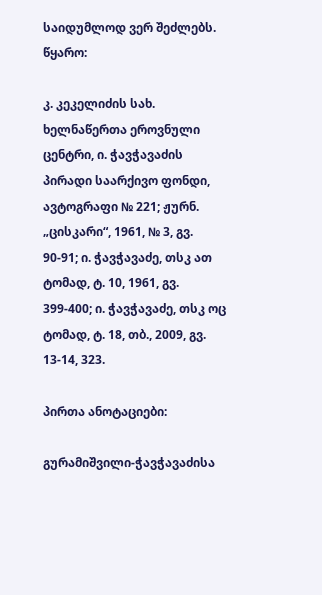საიდუმლოდ ვერ შეძლებს.   წყარო:

კ. კეკელიძის სახ. ხელნაწერთა ეროვნული ცენტრი, ი. ჭავჭავაძის პირადი საარქივო ფონდი, ავტოგრაფი № 221; ჟურნ. „ცისკარი“, 1961, № 3, გვ. 90-91; ი. ჭავჭავაძე, თსკ ათ ტომად, ტ. 10, 1961, გვ. 399-400; ი. ჭავჭავაძე, თსკ ოც ტომად, ტ. 18, თბ., 2009, გვ. 13-14, 323.

პირთა ანოტაციები:

გურამიშვილი-ჭავჭავაძისა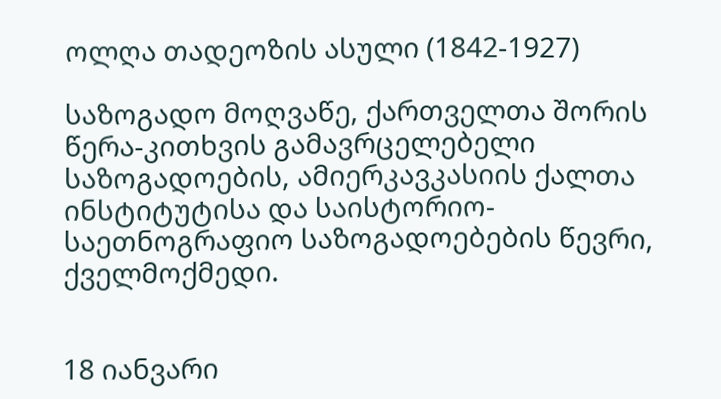ოლღა თადეოზის ასული (1842-1927)

საზოგადო მოღვაწე, ქართველთა შორის წერა-კითხვის გამავრცელებელი საზოგადოების, ამიერკავკასიის ქალთა ინსტიტუტისა და საისტორიო-საეთნოგრაფიო საზოგადოებების წევრი, ქველმოქმედი.


18 იანვარი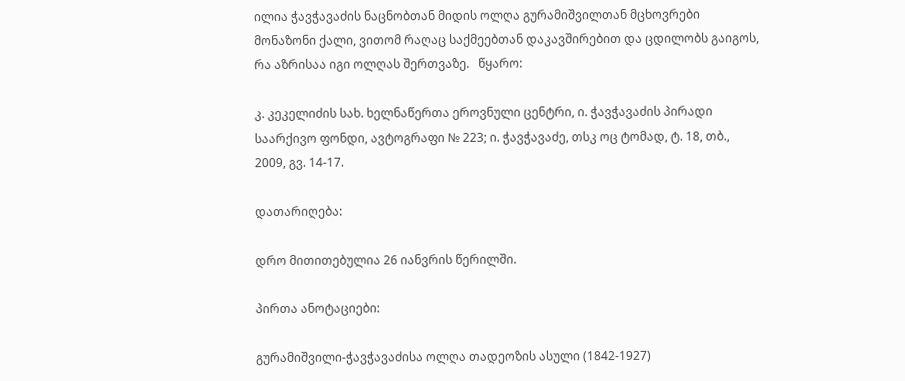ილია ჭავჭავაძის ნაცნობთან მიდის ოლღა გურამიშვილთან მცხოვრები მონაზონი ქალი, ვითომ რაღაც საქმეებთან დაკავშირებით და ცდილობს გაიგოს, რა აზრისაა იგი ოლღას შერთვაზე.   წყარო:

კ. კეკელიძის სახ. ხელნაწერთა ეროვნული ცენტრი, ი. ჭავჭავაძის პირადი საარქივო ფონდი, ავტოგრაფი № 223; ი. ჭავჭავაძე, თსკ ოც ტომად, ტ. 18, თბ., 2009, გვ. 14-17.

დათარიღება:

დრო მითითებულია 26 იანვრის წერილში.

პირთა ანოტაციები:

გურამიშვილი-ჭავჭავაძისა ოლღა თადეოზის ასული (1842-1927)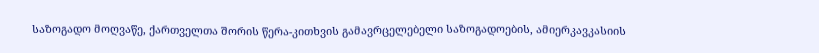საზოგადო მოღვაწე, ქართველთა შორის წერა-კითხვის გამავრცელებელი საზოგადოების, ამიერკავკასიის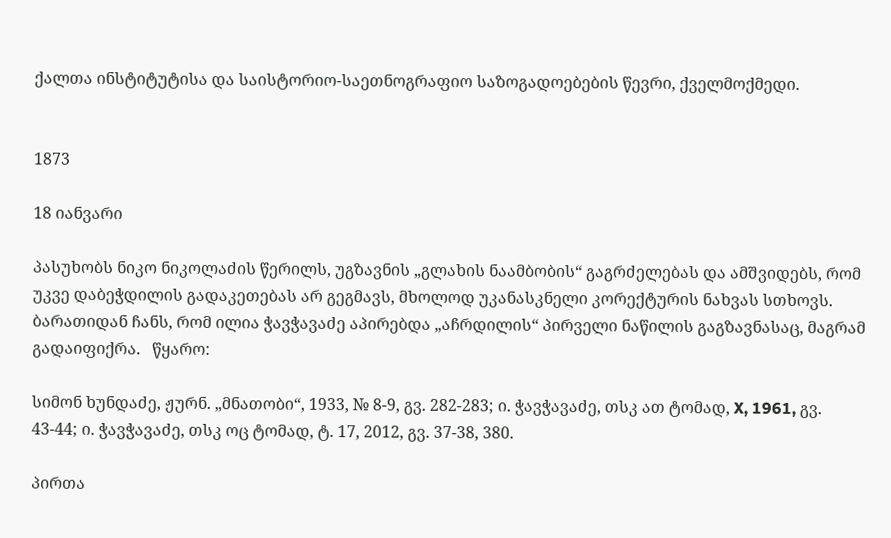ქალთა ინსტიტუტისა და საისტორიო-საეთნოგრაფიო საზოგადოებების წევრი, ქველმოქმედი.


1873

18 იანვარი

პასუხობს ნიკო ნიკოლაძის წერილს, უგზავნის „გლახის ნაამბობის“ გაგრძელებას და ამშვიდებს, რომ უკვე დაბეჭდილის გადაკეთებას არ გეგმავს, მხოლოდ უკანასკნელი კორექტურის ნახვას სთხოვს. ბარათიდან ჩანს, რომ ილია ჭავჭავაძე აპირებდა „აჩრდილის“ პირველი ნაწილის გაგზავნასაც, მაგრამ გადაიფიქრა.   წყარო:

სიმონ ხუნდაძე, ჟურნ. „მნათობი“, 1933, № 8-9, გვ. 282-283; ი. ჭავჭავაძე, თსკ ათ ტომად, X, 1961, გვ. 43-44; ი. ჭავჭავაძე, თსკ ოც ტომად, ტ. 17, 2012, გვ. 37-38, 380.

პირთა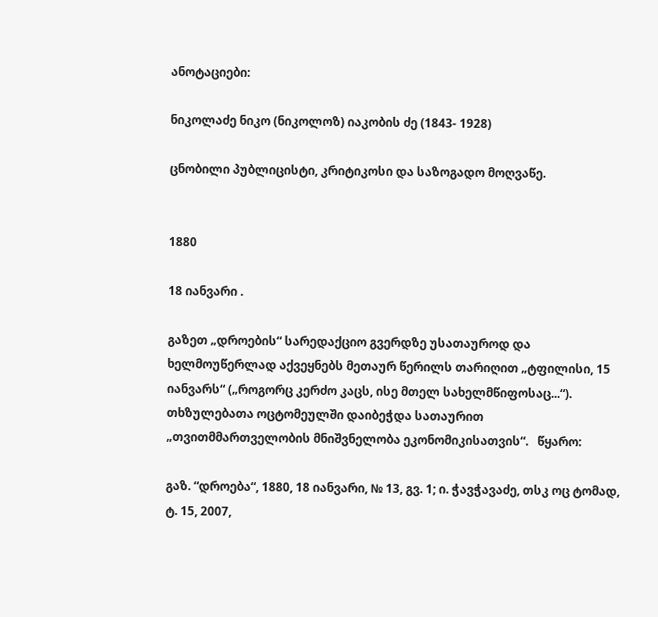ანოტაციები:

ნიკოლაძე ნიკო (ნიკოლოზ) იაკობის ძე (1843- 1928)

ცნობილი პუბლიცისტი, კრიტიკოსი და საზოგადო მოღვაწე.


1880

18 იანვარი .

გაზეთ „დროების“ სარედაქციო გვერდზე უსათაუროდ და ხელმოუწერლად აქვეყნებს მეთაურ წერილს თარიღით „ტფილისი, 15 იანვარს“ („როგორც კერძო კაცს, ისე მთელ სახელმწიფოსაც...“). თხზულებათა ოცტომეულში დაიბეჭდა სათაურით „თვითმმართველობის მნიშვნელობა ეკონომიკისათვის“.   წყარო:

გაზ. “დროება“, 1880, 18 იანვარი, № 13, გვ. 1; ი. ჭავჭავაძე, თსკ ოც ტომად, ტ. 15, 2007,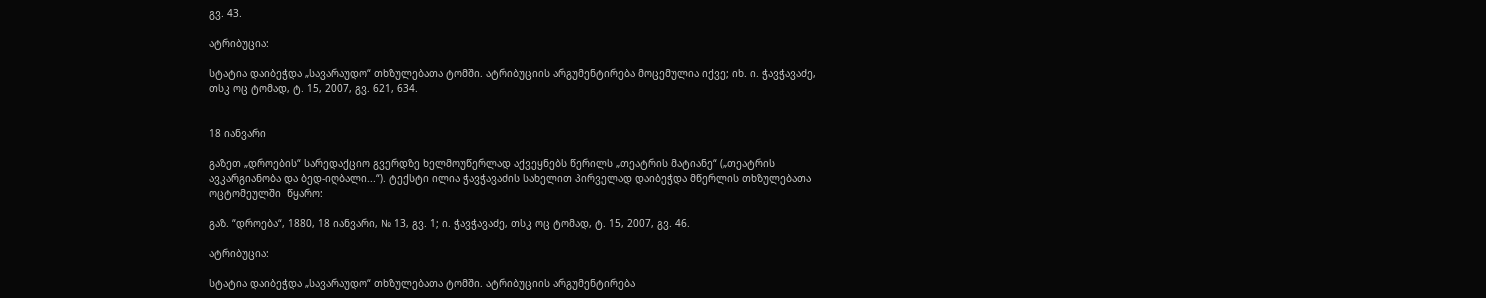გვ. 43.

ატრიბუცია:

სტატია დაიბეჭდა „სავარაუდო“ თხზულებათა ტომში. ატრიბუციის არგუმენტირება მოცემულია იქვე; იხ. ი. ჭავჭავაძე, თსკ ოც ტომად, ტ. 15, 2007, გვ. 621, 634.


18 იანვარი

გაზეთ „დროების“ სარედაქციო გვერდზე ხელმოუწერლად აქვეყნებს წერილს „თეატრის მატიანე“ („თეატრის ავკარგიანობა და ბედ-იღბალი...“). ტექსტი ილია ჭავჭავაძის სახელით პირველად დაიბეჭდა მწერლის თხზულებათა ოცტომეულში  წყარო:

გაზ. “დროება“, 1880, 18 იანვარი, № 13, გვ. 1; ი. ჭავჭავაძე, თსკ ოც ტომად, ტ. 15, 2007, გვ. 46.

ატრიბუცია:

სტატია დაიბეჭდა „სავარაუდო“ თხზულებათა ტომში. ატრიბუციის არგუმენტირება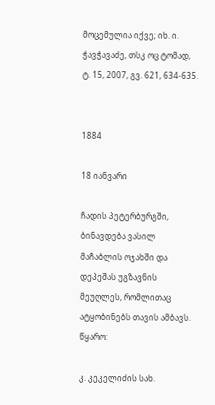მოცემულია იქვე; იხ. ი. ჭავჭავაძე, თსკ ოც ტომად, ტ. 15, 2007, გვ. 621, 634-635.


1884

18 იანვარი

ჩადის პეტერბურგში, ბინავდება ვასილ მაჩაბლის ოჯახში და დეპეშას უგზავნის მეუღლეს, რომლითაც ატყობინებს თავის ამბავს.  წყარო:

კ. კეკელიძის სახ.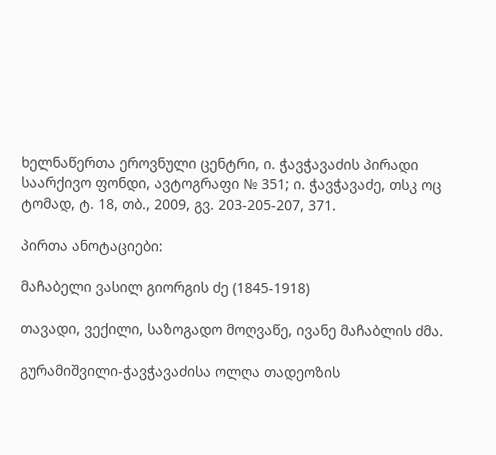ხელნაწერთა ეროვნული ცენტრი, ი. ჭავჭავაძის პირადი საარქივო ფონდი, ავტოგრაფი № 351; ი. ჭავჭავაძე, თსკ ოც ტომად, ტ. 18, თბ., 2009, გვ. 203-205-207, 371.

პირთა ანოტაციები:

მაჩაბელი ვასილ გიორგის ძე (1845-1918)

თავადი, ვექილი, საზოგადო მოღვაწე, ივანე მაჩაბლის ძმა.

გურამიშვილი-ჭავჭავაძისა ოლღა თადეოზის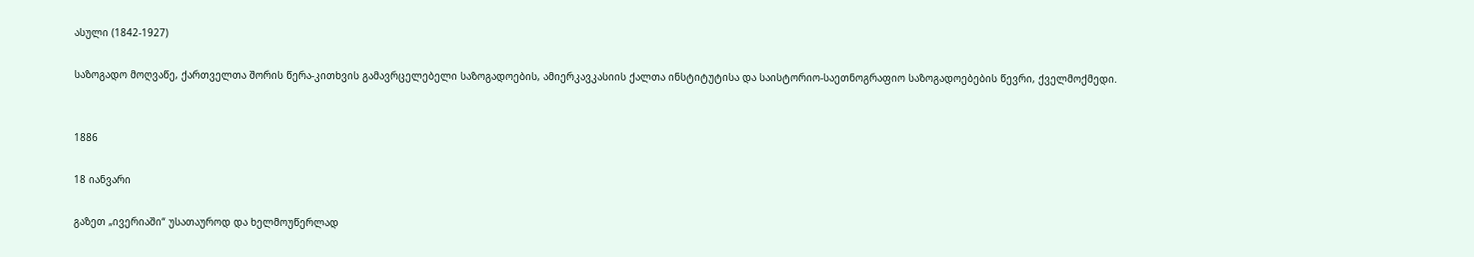ასული (1842-1927)

საზოგადო მოღვაწე, ქართველთა შორის წერა-კითხვის გამავრცელებელი საზოგადოების, ამიერკავკასიის ქალთა ინსტიტუტისა და საისტორიო-საეთნოგრაფიო საზოგადოებების წევრი, ქველმოქმედი.


1886

18 იანვარი

გაზეთ „ივერიაში“ უსათაუროდ და ხელმოუწერლად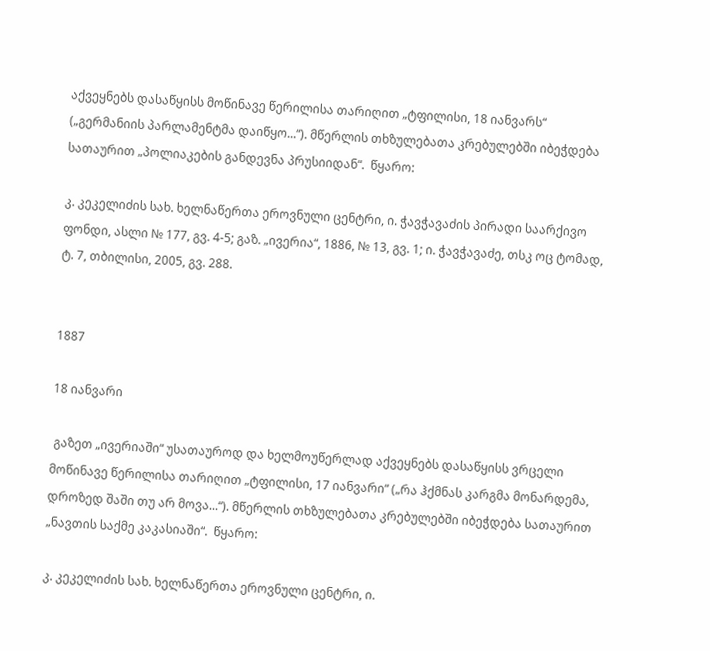აქვეყნებს დასაწყისს მოწინავე წერილისა თარიღით „ტფილისი, 18 იანვარს“ („გერმანიის პარლამენტმა დაიწყო...“). მწერლის თხზულებათა კრებულებში იბეჭდება სათაურით „პოლიაკების განდევნა პრუსიიდან“.  წყარო:

კ. კეკელიძის სახ. ხელნაწერთა ეროვნული ცენტრი, ი. ჭავჭავაძის პირადი საარქივო ფონდი, ასლი № 177, გვ. 4-5; გაზ. „ივერია“, 1886, № 13, გვ. 1; ი. ჭავჭავაძე, თსკ ოც ტომად, ტ. 7, თბილისი, 2005, გვ. 288.


1887

18 იანვარი

 გაზეთ „ივერიაში“ უსათაუროდ და ხელმოუწერლად აქვეყნებს დასაწყისს ვრცელი მოწინავე წერილისა თარიღით „ტფილისი, 17 იანვარი“ („რა ჰქმნას კარგმა მონარდემა, დროზედ შაში თუ არ მოვა...“). მწერლის თხზულებათა კრებულებში იბეჭდება სათაურით „ნავთის საქმე კაკასიაში“.  წყარო:

კ. კეკელიძის სახ. ხელნაწერთა ეროვნული ცენტრი, ი.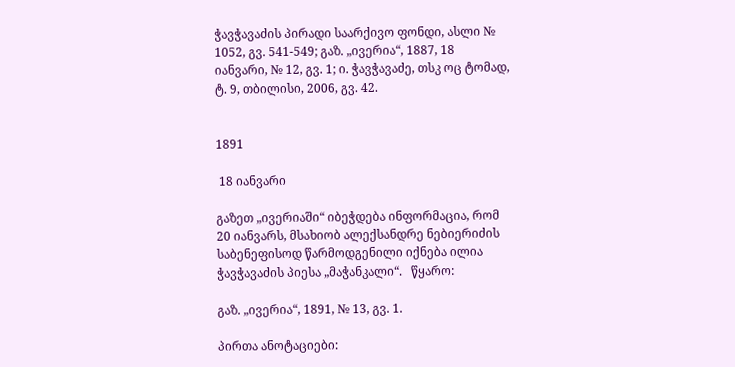ჭავჭავაძის პირადი საარქივო ფონდი, ასლი № 1052, გვ. 541-549; გაზ. „ივერია“, 1887, 18 იანვარი, № 12, გვ. 1; ი. ჭავჭავაძე, თსკ ოც ტომად, ტ. 9, თბილისი, 2006, გვ. 42.


1891

 18 იანვარი

გაზეთ „ივერიაში“ იბეჭდება ინფორმაცია, რომ 20 იანვარს, მსახიობ ალექსანდრე ნებიერიძის საბენეფისოდ წარმოდგენილი იქნება ილია ჭავჭავაძის პიესა „მაჭანკალი“.   წყარო:

გაზ. „ივერია“, 1891, № 13, გვ. 1.

პირთა ანოტაციები: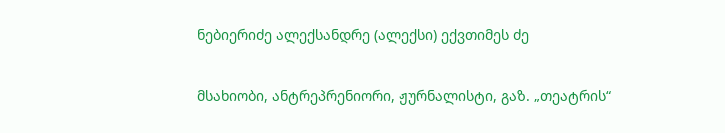ნებიერიძე ალექსანდრე (ალექსი) ექვთიმეს ძე

მსახიობი, ანტრეპრენიორი, ჟურნალისტი, გაზ. „თეატრის“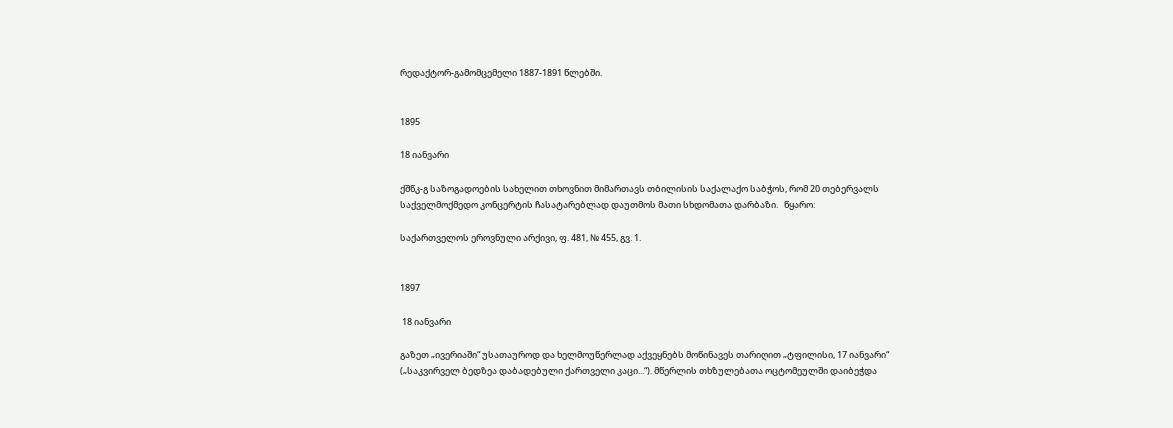რედაქტორ-გამომცემელი 1887-1891 წლებში.


1895

18 იანვარი

ქშწკ-გ საზოგადოების სახელით თხოვნით მიმართავს თბილისის საქალაქო საბჭოს, რომ 20 თებერვალს საქველმოქმედო კონცერტის ჩასატარებლად დაუთმოს მათი სხდომათა დარბაზი.   წყარო:

საქართველოს ეროვნული არქივი, ფ. 481, № 455, გვ. 1.


1897

 18 იანვარი

გაზეთ „ივერიაში“ უსათაუროდ და ხელმოუწერლად აქვეყნებს მოწინავეს თარიღით „ტფილისი, 17 იანვარი“ („საკვირველ ბედზეა დაბადებული ქართველი კაცი...“). მწერლის თხზულებათა ოცტომეულში დაიბეჭდა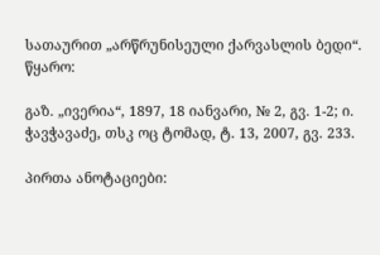სათაურით „არწრუნისეული ქარვასლის ბედი“.   წყარო:

გაზ. „ივერია“, 1897, 18 იანვარი, № 2, გვ. 1-2; ი. ჭავჭავაძე, თსკ ოც ტომად, ტ. 13, 2007, გვ. 233.

პირთა ანოტაციები: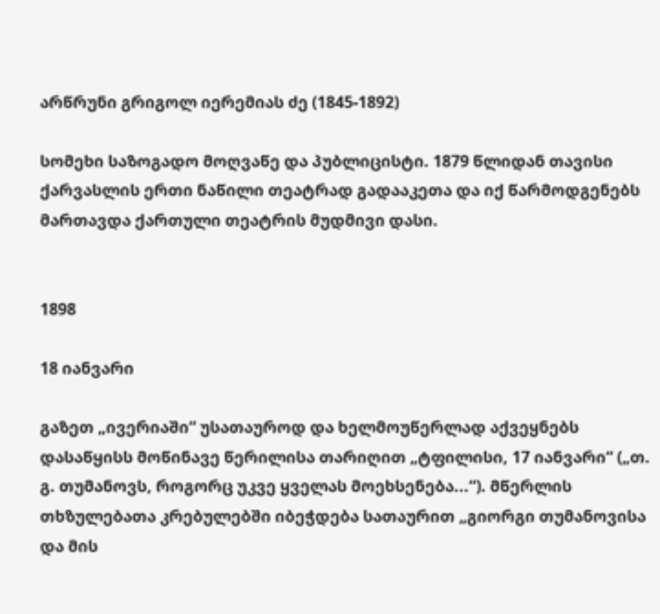არწრუნი გრიგოლ იერემიას ძე (1845-1892)

სომეხი საზოგადო მოღვაწე და პუბლიცისტი. 1879 წლიდან თავისი ქარვასლის ერთი ნაწილი თეატრად გადააკეთა და იქ წარმოდგენებს მართავდა ქართული თეატრის მუდმივი დასი.


1898

18 იანვარი

გაზეთ „ივერიაში“ უსათაუროდ და ხელმოუწერლად აქვეყნებს დასაწყისს მოწინავე წერილისა თარიღით „ტფილისი, 17 იანვარი“ („თ. გ. თუმანოვს, როგორც უკვე ყველას მოეხსენება...“). მწერლის თხზულებათა კრებულებში იბეჭდება სათაურით „გიორგი თუმანოვისა და მის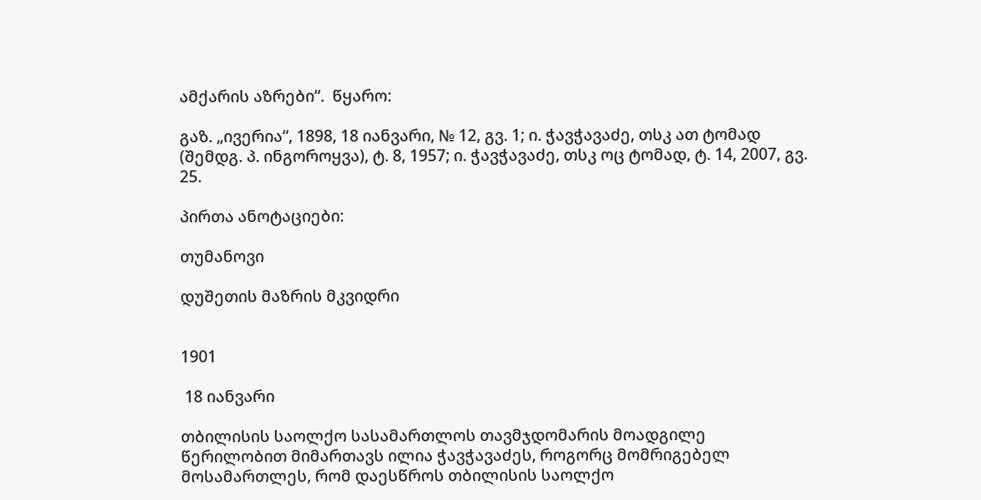ამქარის აზრები“.  წყარო:

გაზ. „ივერია“, 1898, 18 იანვარი, № 12, გვ. 1; ი. ჭავჭავაძე, თსკ ათ ტომად (შემდგ. პ. ინგოროყვა), ტ. 8, 1957; ი. ჭავჭავაძე, თსკ ოც ტომად, ტ. 14, 2007, გვ. 25.

პირთა ანოტაციები:

თუმანოვი

დუშეთის მაზრის მკვიდრი


1901

 18 იანვარი

თბილისის საოლქო სასამართლოს თავმჯდომარის მოადგილე წერილობით მიმართავს ილია ჭავჭავაძეს, როგორც მომრიგებელ მოსამართლეს, რომ დაესწროს თბილისის საოლქო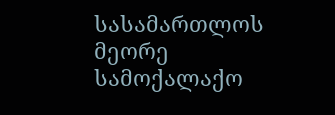სასამართლოს მეორე სამოქალაქო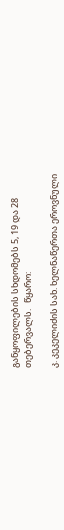განყოფილების სხდომებს 5, 19 და 28 თებერვალს.   წყარო:

კ. კეკელიძის სახ. ხელნაწერთა ეროვნული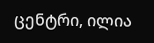ცენტრი, ილია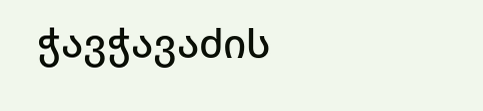ჭავჭავაძის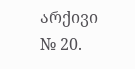არქივი № 20.